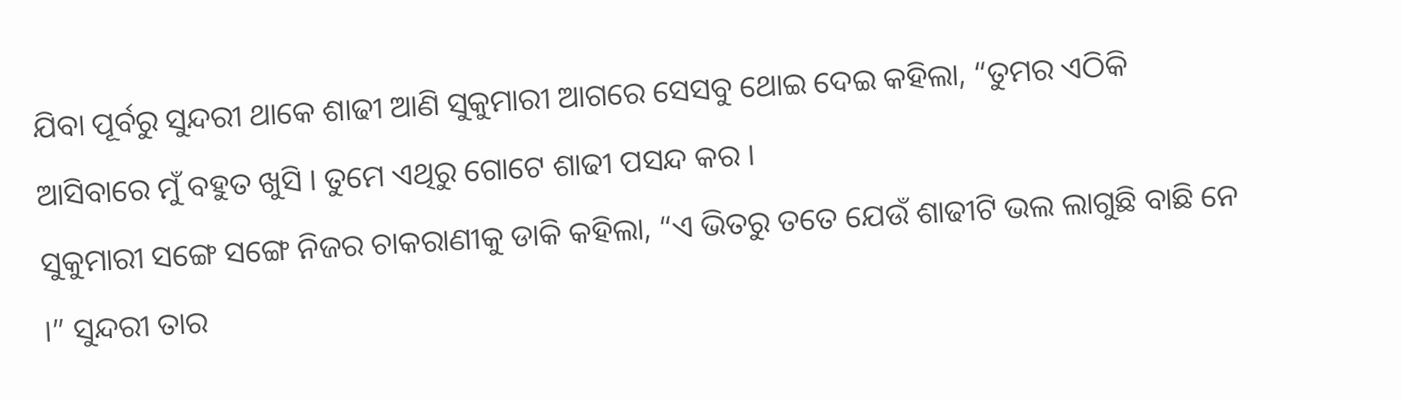ଯିବା ପୂର୍ବରୁ ସୁନ୍ଦରୀ ଥାକେ ଶାଢୀ ଆଣି ସୁକୁମାରୀ ଆଗରେ ସେସବୁ ଥୋଇ ଦେଇ କହିଲା, “ତୁମର ଏଠିକି ଆସିବାରେ ମୁଁ ବହୁତ ଖୁସି । ତୁମେ ଏଥିରୁ ଗୋଟେ ଶାଢୀ ପସନ୍ଦ କର ।
ସୁକୁମାରୀ ସଙ୍ଗେ ସଙ୍ଗେ ନିଜର ଚାକରାଣୀକୁ ଡାକି କହିଲା, “ଏ ଭିତରୁ ତତେ ଯେଉଁ ଶାଢୀଟି ଭଲ ଲାଗୁଛି ବାଛି ନେ ।” ସୁନ୍ଦରୀ ତାର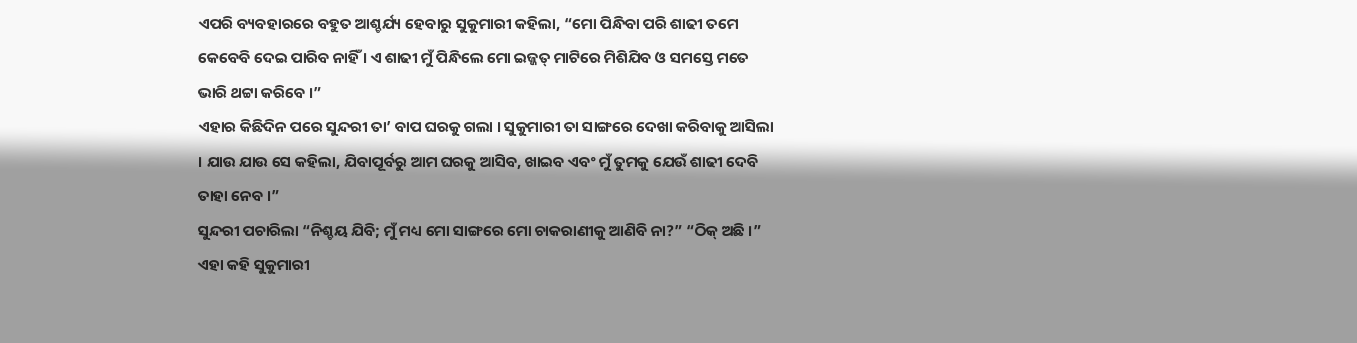ଏପରି ବ୍ୟବହାରରେ ବହୁତ ଆଶ୍ଚର୍ଯ୍ୟ ହେବାରୁ ସୁକୁମାରୀ କହିଲା, “ମୋ ପିନ୍ଧିବା ପରି ଶାଢୀ ତମେ କେବେବି ଦେଇ ପାରିବ ନାହିଁ । ଏ ଶାଢୀ ମୁଁ ପିନ୍ଧିଲେ ମୋ ଇଜ୍ଜତ୍ ମାଟିରେ ମିଶିଯିବ ଓ ସମସ୍ତେ ମତେ ଭାରି ଥଟ୍ଟା କରିବେ ।”
ଏହାର କିଛିଦିନ ପରେ ସୁନ୍ଦରୀ ତା’ ବାପ ଘରକୁ ଗଲା । ସୁକୁମାରୀ ତା ସାଙ୍ଗରେ ଦେଖା କରିବାକୁ ଆସିଲା । ଯାଉ ଯାଉ ସେ କହିଲା, ଯିବାପୂର୍ବରୁ ଆମ ଘରକୁ ଆସିବ, ଖାଇବ ଏବଂ ମୁଁ ତୁମକୁ ଯେଉଁ ଶାଢୀ ଦେବି ତାହା ନେବ ।”
ସୁନ୍ଦରୀ ପଚାରିଲା “ନିଶ୍ଚୟ ଯିବି; ମୁଁ ମଧ୍ୟ ମୋ ସାଙ୍ଗରେ ମୋ ଚାକରାଣୀକୁ ଆଣିବି ନା?” “ଠିକ୍ ଅଛି ।” ଏହା କହି ସୁକୁମାରୀ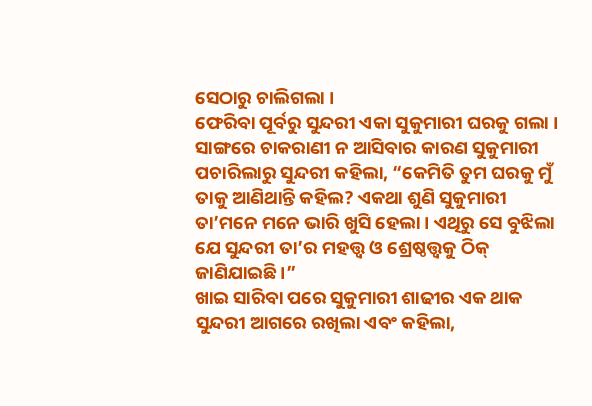ସେଠାରୁ ଚାଲିଗଲା ।
ଫେରିବା ପୂର୍ବରୁ ସୁନ୍ଦରୀ ଏକା ସୁକୁମାରୀ ଘରକୁ ଗଲା । ସାଙ୍ଗରେ ଚାକରାଣୀ ନ ଆସିବାର କାରଣ ସୁକୁମାରୀ ପଚାରିଲାରୁ ସୁନ୍ଦରୀ କହିଲା, “କେମିତି ତୁମ ଘରକୁ ମୁଁ ତାକୁ ଆଣିଥାନ୍ତି କହିଲ? ଏକଥା ଶୁଣି ସୁକୁମାରୀ ତା’ମନେ ମନେ ଭାରି ଖୁସି ହେଲା । ଏଥିରୁ ସେ ବୁଝିଲା ଯେ ସୁନ୍ଦରୀ ତା’ର ମହତ୍ତ୍ୱ ଓ ଶ୍ରେଷ୍ଠତ୍ତ୍ୱକୁ ଠିକ୍ ଜାଣିଯାଇଛି ।”
ଖାଇ ସାରିବା ପରେ ସୁକୁମାରୀ ଶାଢୀର ଏକ ଥାକ ସୁନ୍ଦରୀ ଆଗରେ ରଖିଲା ଏବଂ କହିଲା,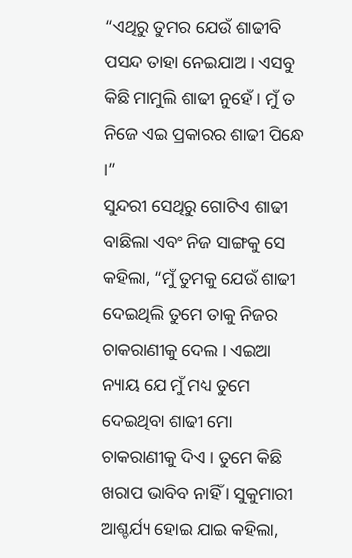“ଏଥିରୁ ତୁମର ଯେଉଁ ଶାଢୀବି ପସନ୍ଦ ତାହା ନେଇଯାଅ । ଏସବୁ କିଛି ମାମୁଲି ଶାଢୀ ନୁହେଁ । ମୁଁ ତ ନିଜେ ଏଇ ପ୍ରକାରର ଶାଢୀ ପିନ୍ଧେ ।”
ସୁନ୍ଦରୀ ସେଥିରୁ ଗୋଟିଏ ଶାଢୀ ବାଛିଲା ଏବଂ ନିଜ ସାଙ୍ଗକୁ ସେ କହିଲା, “ମୁଁ ତୁମକୁ ଯେଉଁ ଶାଢୀ ଦେଇଥିଲି ତୁମେ ତାକୁ ନିଜର ଚାକରାଣୀକୁ ଦେଲ । ଏଇଆ ନ୍ୟାୟ ଯେ ମୁଁ ମଧ୍ୟ ତୁମେ ଦେଇଥିବା ଶାଢୀ ମୋ ଚାକରାଣୀକୁ ଦିଏ । ତୁମେ କିଛି ଖରାପ ଭାବିବ ନାହିଁ । ସୁକୁମାରୀ ଆଶ୍ଚର୍ଯ୍ୟ ହୋଇ ଯାଇ କହିଲା,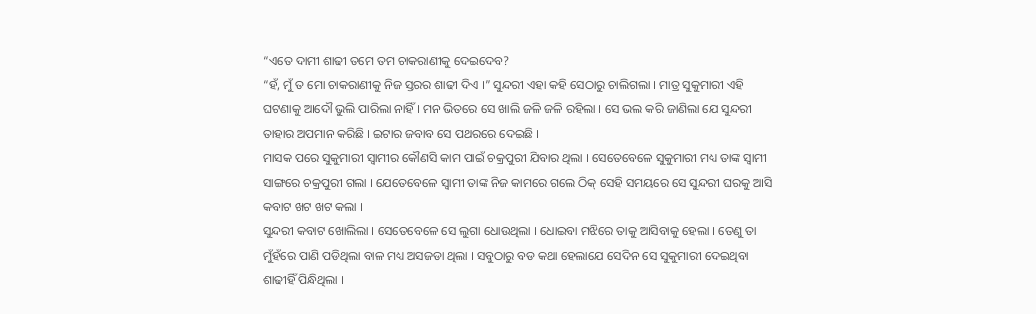“ଏତେ ଦାମୀ ଶାଢୀ ତମେ ତମ ଚାକରାଣୀକୁ ଦେଇଦେବ?
“ହଁ, ମୁଁ ତ ମୋ ଚାକରାଣୀକୁ ନିଜ ସ୍ତରର ଶାଢୀ ଦିଏ ।” ସୁନ୍ଦରୀ ଏହା କହି ସେଠାରୁ ଚାଲିଗଲା । ମାତ୍ର ସୁକୁମାରୀ ଏହି ଘଟଣାକୁ ଆଦୌ ଭୁଲି ପାରିଲା ନାହିଁ । ମନ ଭିତରେ ସେ ଖାଲି ଜଳି ଜଳି ରହିଲା । ସେ ଭଲ କରି ଜାଣିଲା ଯେ ସୁନ୍ଦରୀ ତାହାର ଅପମାନ କରିଛି । ଇଟାର ଜବାବ ସେ ପଥରରେ ଦେଇଛି ।
ମାସକ ପରେ ସୁକୁମାରୀ ସ୍ୱାମୀର କୌଣସି କାମ ପାଇଁ ଚକ୍ରପୁରୀ ଯିବାର ଥିଲା । ସେତେବେଳେ ସୁକୁମାରୀ ମଧ୍ୟ ତାଙ୍କ ସ୍ୱାମୀ ସାଙ୍ଗରେ ଚକ୍ରପୁରୀ ଗଲା । ଯେତେବେଳେ ସ୍ୱାମୀ ତାଙ୍କ ନିଜ କାମରେ ଗଲେ ଠିକ୍ ସେହି ସମୟରେ ସେ ସୁନ୍ଦରୀ ଘରକୁ ଆସି କବାଟ ଖଟ ଖଟ କଲା ।
ସୁନ୍ଦରୀ କବାଟ ଖୋଲିଲା । ସେତେବେଳେ ସେ ଲୁଗା ଧୋଉଥିଲା । ଧୋଇବା ମଝିରେ ତାକୁ ଆସିବାକୁ ହେଲା । ତେଣୁ ତା ମୁଁହଁରେ ପାଣି ପଡିଥିଲା ବାଳ ମଧ୍ୟ ଅସଜଡା ଥିଲା । ସବୁଠାରୁ ବଡ କଥା ହେଲାଯେ ସେଦିନ ସେ ସୁକୁମାରୀ ଦେଇଥିବା ଶାଢୀହିଁ ପିନ୍ଧିଥିଲା ।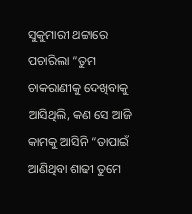ସୁକୁମାରୀ ଥଟ୍ଟାରେ ପଚାରିଲା “ତୁମ ଚାକରାଣୀକୁ ଦେଖିବାକୁ ଆସିଥିଲି, କଣ ସେ ଆଜି କାମକୁ ଆସିନି “ତାପାଇଁ ଆଣିଥିବା ଶାଢୀ ତୁମେ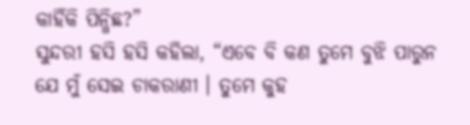କାହିଁକି ପିନ୍ଧିଛ?”
ସୁନ୍ଦରୀ ହସି ହସି କହିଲା, “ଏବେ ବି କଣ ତୁମେ ବୁଝି ପାରୁନ ଯେ ମୁଁ ସେଇ ଚାକରାଣୀ । ତୁମେ କୁହ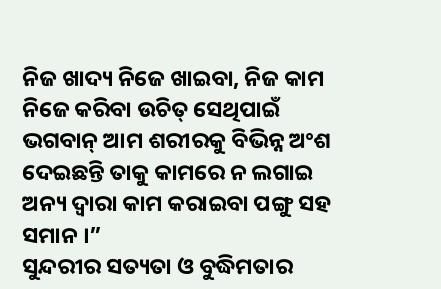ନିଜ ଖାଦ୍ୟ ନିଜେ ଖାଇବା, ନିଜ କାମ ନିଜେ କରିବା ଉଚିତ୍ ସେଥିପାଇଁ ଭଗବାନ୍ ଆମ ଶରୀରକୁ ବିଭିନ୍ନ ଅଂଶ ଦେଇଛନ୍ତି ତାକୁ କାମରେ ନ ଲଗାଇ ଅନ୍ୟ ଦ୍ୱାରା କାମ କରାଇବା ପଙ୍ଗୁ ସହ ସମାନ ।”
ସୁନ୍ଦରୀର ସତ୍ୟତା ଓ ବୁଦ୍ଧିମତାର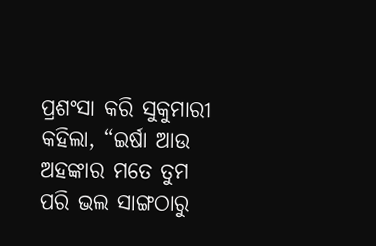ପ୍ରଶଂସା କରି ସୁକୁମାରୀ କହିଲା, “ଇର୍ଷା ଆଉ ଅହଙ୍କାର ମତେ ତୁମ ପରି ଭଲ ସାଙ୍ଗଠାରୁ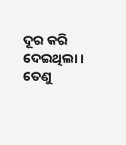ଦୂର କରି ଦେଇଥିଲା । ତେଣୁ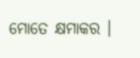ମୋତେ କ୍ଷମାକର ।